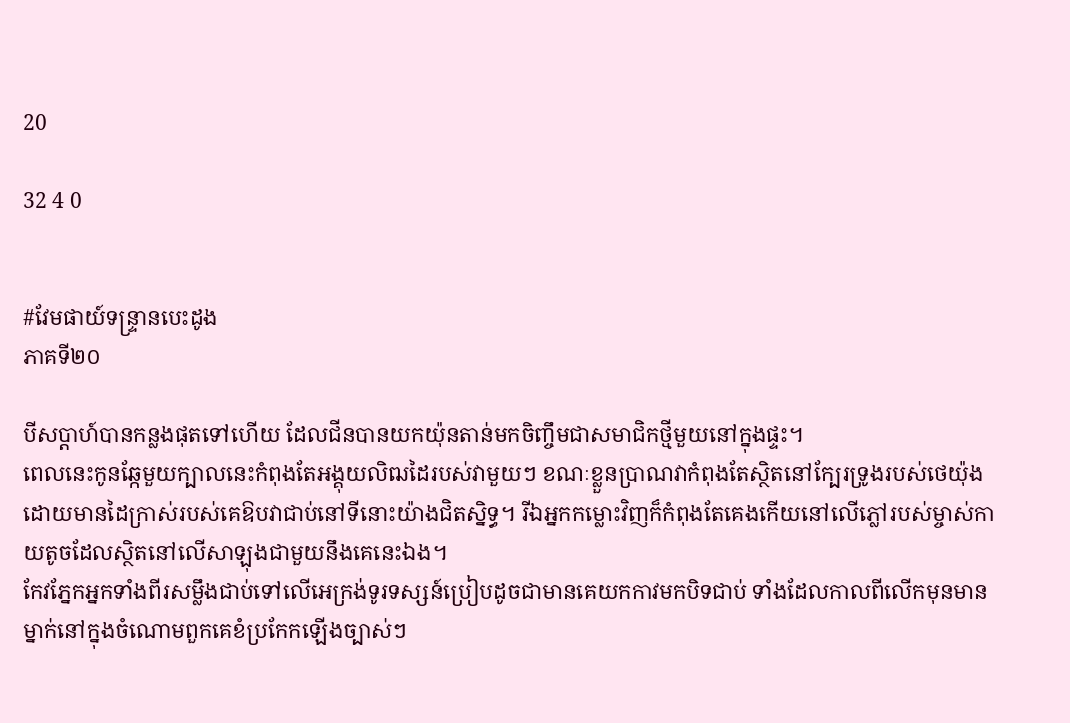20

32 4 0


#វែមផាយ៍ទន្ទ្រានបេះដូង
ភាគទី២០

បីសប្ដាហ៍បានកន្លងផុតទៅហើយ ដែលជីនបានយកយ៉ុនតាន់មកចិញ្ចឹមជាសមាជិកថ្មីមួយនៅក្នុងផ្ទះ។
ពេលនេះកូនឆ្កែមួយក្បាលនេះកំពុងតែអង្គុយលិឍដៃរបស់វាមួយៗ ខណៈខ្លួនប្រាណវាកំពុងតែស្ថិតនៅក្បែរទ្រូងរបស់ថេយ៉ុង ដោយមានដៃក្រាស់របស់គេឱបវាជាប់នៅទីនោះយ៉ាងជិតស្និទ្ធ។ រីឯអ្នកកម្លោះវិញក៏កំពុងតែគេងកើយនៅលើភ្លៅរបស់ម្ចាស់កាយតូចដែលស្ថិតនៅលើសាឡុងជាមួយនឹងគេនេះឯង។
កែវភ្នែកអ្នកទាំងពីរសម្លឹងជាប់ទៅលើអេក្រង់ទូរទស្សន៍ប្រៀបដូចជាមានគេយកកាវមកបិទជាប់ ទាំងដែលកាលពីលើកមុនមានម្នាក់នៅក្នុងចំណោមពួកគេខំប្រកែកឡើងច្បាស់ៗ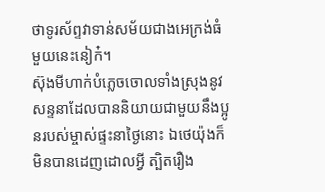ថាទូរស័ព្ទវាទាន់សម័យជាងអេក្រង់ធំមួយនេះនៀក៎។
ស៊ុងមីហាក់បំភ្លេចចោលទាំងស្រុងនូវសន្ទនាដែលបាននិយាយជាមួយនឹងប្អូនរបស់ម្ចាស់ផ្ទះនាថ្ងៃនោះ ឯថេយ៉ុងក៏មិនបានដេញដោលអ្វី ត្បិតរឿង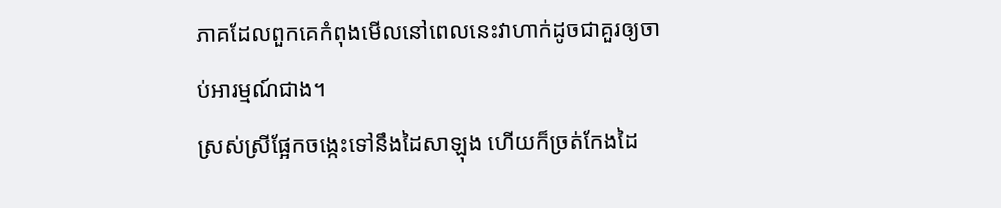ភាគដែលពួកគេកំពុងមើលនៅពេលនេះវាហាក់ដូចជាគួរឲ្យចាប់អារម្មណ៍ជាង។
ស្រស់ស្រីផ្អែកចង្កេះទៅនឹងដៃសាឡុង ហើយក៏ច្រត់កែងដៃ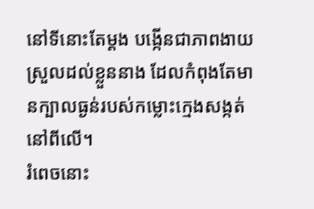នៅទីនោះតែម្ដង បង្កើនជាភាពងាយស្រួលដល់ខ្លួននាង ដែលកំពុងតែមានក្បាលធ្ងន់របស់កម្លោះក្មេងសង្កត់នៅពីលើ។
រំពេចនោះ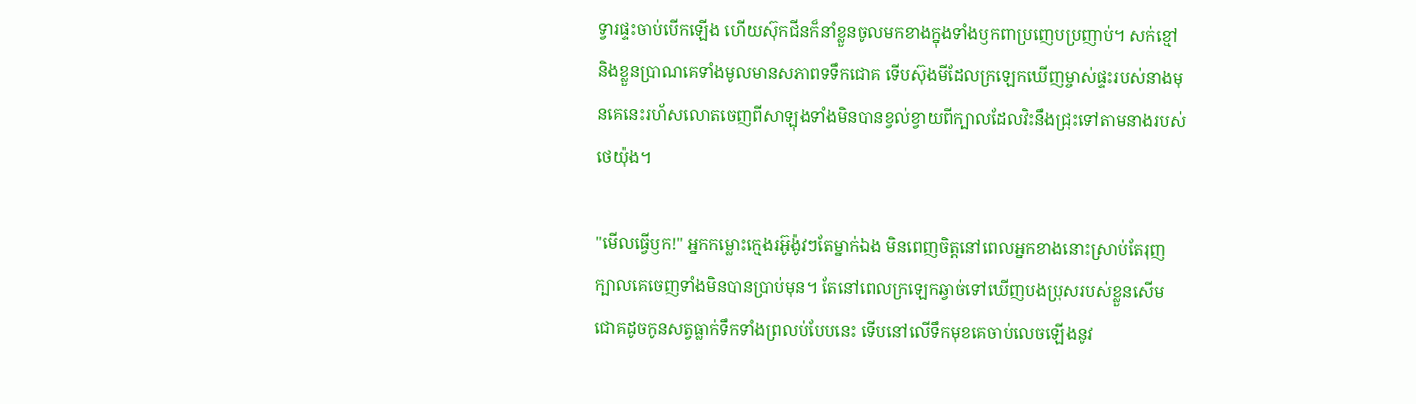ទ្វារផ្ទះចាប់បើកឡើង ហើយស៊ុកជីនក៏នាំខ្លួនចូលមកខាងក្នុងទាំងឫកពាប្រញេបប្រញាប់។ សក់ខ្មៅនិងខ្លួនប្រាណគេទាំងមូលមានសភាពទទឹកជោគ ទើបស៊ុងមីដែលក្រឡេកឃើញម្ចាស់ផ្ទះរបស់នាងមុនគេនេះរហ័សលោតចេញពីសាឡុងទាំងមិនបានខ្វល់ខ្វាយពីក្បាលដែលវិះនឹងជ្រុះទៅតាមនាងរបស់ថេយ៉ុង។

"មើលធ្វើឫក!" អ្នកកម្លោះក្មេងរអ៊ូង៉ូវៗតែម្នាក់ឯង មិនពេញចិត្តនៅពេលអ្នកខាងនោះស្រាប់តែរុញក្បាលគេចេញទាំងមិនបានប្រាប់មុន។ តែនៅពេលក្រឡេកឆ្វាច់ទៅឃើញបងប្រុសរបស់ខ្លួនសើមជោគដូចកូនសត្វធ្លាក់ទឹកទាំងព្រលប់បែបនេះ ទើបនៅលើទឹកមុខគេចាប់លេចឡើងនូវ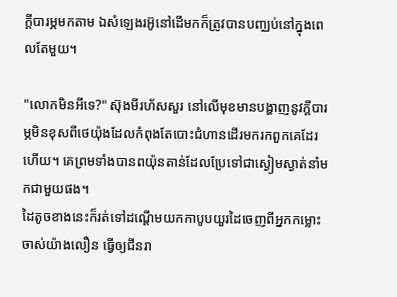ក្ដីបារម្ភមកតាម ឯសំឡេងរអ៊ូនៅដើមកក៏ត្រូវបានបញ្ឈប់នៅក្នុងពេលតែមួយ។

"លោកមិនអីទេ?" ស៊ុងមីរហ័សសួរ នៅលើមុខមានបង្ហាញនូវក្ដីបារម្ភមិនខុសពីថេយ៉ុងដែលកំពុងតែបោះជំហានដើរមករកពួកគេដែរហើយ។ គេព្រមទាំងបានពយ៉ុនតាន់ដែលប្រែទៅជាស្ងៀមស្ងាត់នាំមកជាមួយផង។
ដៃតូចខាងនេះក៏រត់ទៅដណ្ដើមយកកាបូបយួរដៃចេញពីអ្នកកម្លោះចាស់យ៉ាងលឿន ធ្វើឲ្យជីនរា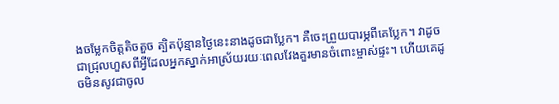ងចម្លែកចិត្តតិចតួច ត្បិតប៉ុន្មានថ្ងៃនេះនាងដូចជាប្លែក។ គឺចេះព្រួយបារម្ភពីគេប្លែក។ វាដូចជាជ្រុលហួសពីអ្វីដែលអ្នកស្នាក់អាស្រ័យរយៈពេលវែងគួរមានចំពោះម្ចាស់ផ្ទះ។ ហើយគេដូចមិនសូវជាចូល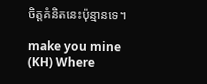ចិត្តគំនិតនេះប៉ុន្មានទេ។

make you mine (KH) Where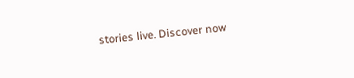stories live. Discover now